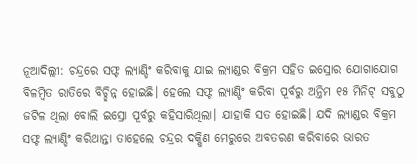ନୂଆଦିଲ୍ଲୀ: ଚନ୍ଦ୍ରରେ ସଫ୍ଟ ଲ୍ୟାଣ୍ଡିଂ କରିବାକୁ ଯାଇ ଲ୍ୟାଣ୍ଡର ବିକ୍ରମ ସହିତ ଇସ୍ରୋର ଯୋଗାଯୋଗ ବିଳମ୍ୱିତ ରାତିରେ ବିଚ୍ଛିନ୍ନ ହୋଇଛି। ହେଲେ ସଫ୍ଟ ଲ୍ୟାଣ୍ଡିଂ କରିବା ପୂର୍ବରୁ ଅନ୍ତିମ ୧୫ ମିନିଟ୍ ସବୁଠୁ ଜଟିଳ ଥିଲା ବୋଲି ଇସ୍ରୋ ପୂର୍ବରୁ କହିସାରିଥିଲା। ଯାହାକି ସତ ହୋଇଛି। ଯଦି ଲ୍ୟାଣ୍ଡର ବିକ୍ରମ ସଫ୍ଟ ଲ୍ୟାଣ୍ଡିଂ କରିଥାନ୍ତା ତାହେଲେ ଚନ୍ଦ୍ରର ଦକ୍ଷିଣ ମେରୁରେ ଅବତରଣ କରିବାରେ ଭାରତ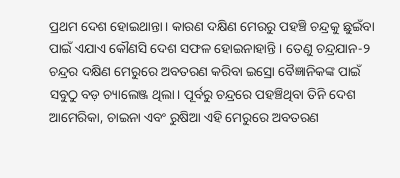ପ୍ରଥମ ଦେଶ ହୋଇଥାନ୍ତା। କାରଣ ଦକ୍ଷିଣ ମେରରୁ ପହଞ୍ଚି ଚନ୍ଦ୍ରକୁ ଛୁଇଁବା ପାଇଁ ଏଯାଏ କୌଣସି ଦେଶ ସଫଳ ହୋଇନାହାନ୍ତି। ତେଣୁ ଚନ୍ଦ୍ରଯାନ-୨ ଚନ୍ଦ୍ରର ଦକ୍ଷିଣ ମେରୁରେ ଅବତରଣ କରିବା ଇସ୍ରୋ ବୈଜ୍ଞାନିକଙ୍କ ପାଇଁ ସବୁଠୁ ବଡ଼ ଚ୍ୟାଲେଞ୍ଜ ଥିଲା। ପୂର୍ବରୁ ଚନ୍ଦ୍ରରେ ପହଞ୍ଚିଥିବା ତିନି ଦେଶ ଆମେରିକା, ଚାଇନା ଏବଂ ରୁଷିଆ ଏହି ମେରୁରେ ଅବତରଣ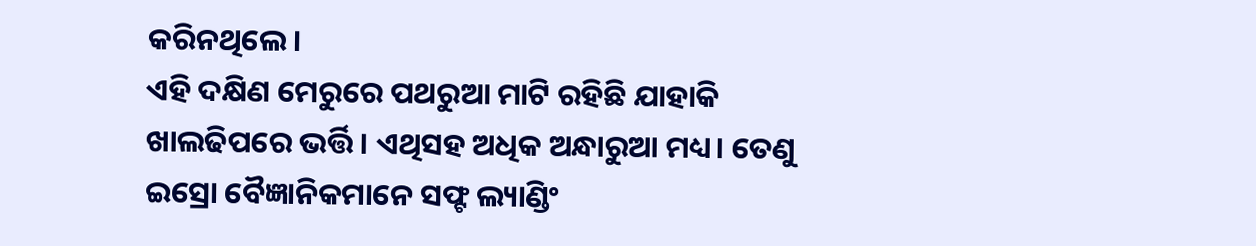କରିନଥିଲେ।
ଏହି ଦକ୍ଷିଣ ମେରୁରେ ପଥରୁଆ ମାଟି ରହିଛି ଯାହାକି ଖାଲଢିପରେ ଭର୍ତ୍ତି। ଏଥିସହ ଅଧିକ ଅନ୍ଧାରୁଆ ମଧ୍ୟ। ତେଣୁ ଇସ୍ରୋ ବୈଜ୍ଞାନିକମାନେ ସଫ୍ଟ ଲ୍ୟାଣ୍ଡିଂ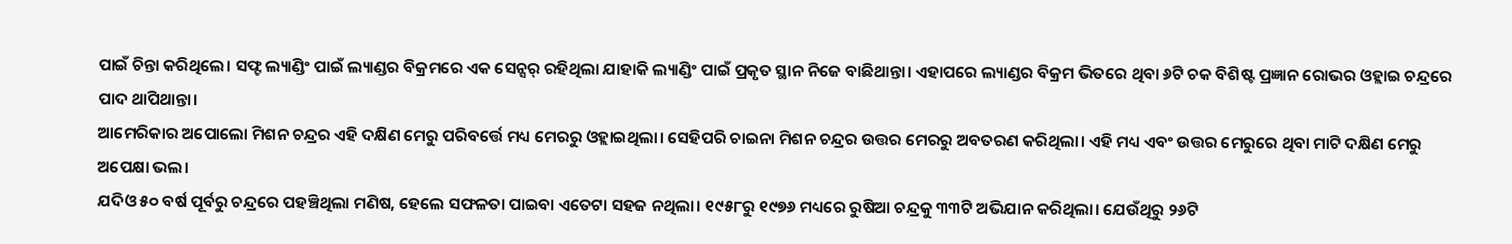ପାଇଁ ଚିନ୍ତା କରିଥିଲେ। ସଫ୍ଟ ଲ୍ୟାଣ୍ଡିଂ ପାଇଁ ଲ୍ୟାଣ୍ଡର ବିକ୍ରମରେ ଏକ ସେନ୍ସର୍ ରହିଥିଲା ଯାହାକି ଲ୍ୟାଣ୍ଡିଂ ପାଇଁ ପ୍ରକୃତ ସ୍ଥାନ ନିଜେ ବାଛିଥାନ୍ତା। ଏହାପରେ ଲ୍ୟାଣ୍ଡର ବିକ୍ରମ ଭିତରେ ଥିବା ୬ଟି ଚକ ବିଶିଷ୍ଟ ପ୍ରଜ୍ଞାନ ରୋଭର ଓହ୍ଲାଇ ଚନ୍ଦ୍ରରେ ପାଦ ଥାପିଥାନ୍ତା।
ଆମେରିକାର ଅପୋଲୋ ମିଶନ ଚନ୍ଦ୍ରର ଏହି ଦକ୍ଷିଣ ମେରୁ ପରିବର୍ତ୍ତେ ମଧ୍ୟ ମେରରୁ ଓହ୍ଲାଇଥିଲା। ସେହିପରି ଚାଇନା ମିଶନ ଚନ୍ଦ୍ରର ଉତ୍ତର ମେରରୁ ଅବତରଣ କରିଥିଲା। ଏହି ମଧ୍ୟ ଏବଂ ଉତ୍ତର ମେରୁରେ ଥିବା ମାଟି ଦକ୍ଷିଣ ମେରୁ ଅପେକ୍ଷା ଭଲ।
ଯଦିଓ ୫୦ ବର୍ଷ ପୂର୍ବରୁ ଚନ୍ଦ୍ରରେ ପହଞ୍ଚିଥିଲା ମଣିଷ, ହେଲେ ସଫଳତା ପାଇବା ଏତେଟା ସହଜ ନଥିଲା। ୧୯୫୮ରୁ ୧୯୭୬ ମଧ୍ୟରେ ରୁଷିଆ ଚନ୍ଦ୍ରକୁ ୩୩ଟି ଅଭିଯାନ କରିଥିଲା। ଯେଉଁଥିରୁ ୨୬ଟି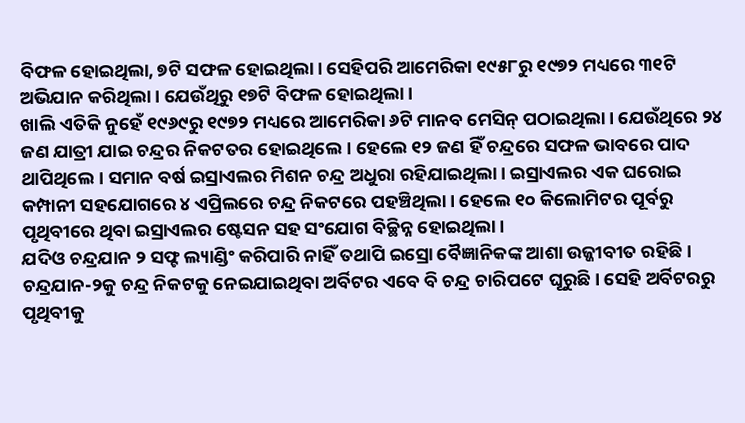ବିଫଳ ହୋଇଥିଲା, ୭ଟି ସଫଳ ହୋଇଥିଲା। ସେହିପରି ଆମେରିକା ୧୯୫୮ରୁ ୧୯୭୨ ମଧ୍ୟରେ ୩୧ଟି ଅଭିଯାନ କରିଥିଲା। ଯେଉଁଥିରୁ ୧୭ଟି ବିଫଳ ହୋଇଥିଲା।
ଖାଲି ଏତିକି ନୁହେଁ ୧୯୬୯ରୁ ୧୯୭୨ ମଧ୍ୟରେ ଆମେରିକା ୬ଟି ମାନବ ମେସିନ୍ ପଠାଇଥିଲା। ଯେଉଁଥିରେ ୨୪ ଜଣ ଯାତ୍ରୀ ଯାଇ ଚନ୍ଦ୍ରର ନିକଟତର ହୋଇଥିଲେ। ହେଲେ ୧୨ ଜଣ ହିଁ ଚନ୍ଦ୍ରରେ ସଫଳ ଭାବରେ ପାଦ ଥାପିଥିଲେ। ସମାନ ବର୍ଷ ଇସ୍ରାଏଲର ମିଶନ ଚନ୍ଦ୍ର ଅଧୁରା ରହିଯାଇଥିଲା। ଇସ୍ରାଏଲର ଏକ ଘରୋଇ କମ୍ପାନୀ ସହଯୋଗରେ ୪ ଏପ୍ରିଲରେ ଚନ୍ଦ୍ର ନିକଟରେ ପହଞ୍ଚିଥିଲା। ହେଲେ ୧୦ କିଲୋମିଟର ପୂର୍ବରୁ ପୃଥିବୀରେ ଥିବା ଇସ୍ରାଏଲର ଷ୍ଟେସନ ସହ ସଂଯୋଗ ବିଚ୍ଛିନ୍ନ ହୋଇଥିଲା।
ଯଦିଓ ଚନ୍ଦ୍ରଯାନ ୨ ସଫ୍ଟ ଲ୍ୟାଣ୍ଡିଂ କରିପାରି ନାହିଁ ତଥାପି ଇସ୍ରୋ ବୈଜ୍ଞାନିକଙ୍କ ଆଶା ଉଜ୍ଜୀବୀତ ରହିଛି। ଚନ୍ଦ୍ରଯାନ-୨କୁ ଚନ୍ଦ୍ର ନିକଟକୁ ନେଇଯାଇଥିବା ଅର୍ବିଟର ଏବେ ବି ଚନ୍ଦ୍ର ଚାରିପଟେ ଘୂରୁଛି। ସେହି ଅର୍ବିଟରରୁ ପୃଥିବୀକୁ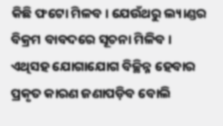କିଛି ଫଟୋ ମିଳବ। ଯେଉଁଥରୁ ଲ୍ୟାଣ୍ଡର ବିକ୍ରମ ବାବଦରେ ସୂଚନା ମିଳିବ। ଏଥିସହ ଯୋଗାଯୋଗ ବିଚ୍ଛିନ୍ନ ହେବାର ପ୍ରକୃତ କାରଣ ଜଣାପଡ଼ିବ ବୋଲି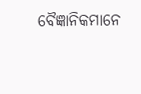ବୈଜ୍ଞାନିକମାନେ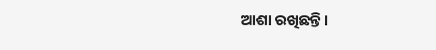ଆଶା ରଖିଛନ୍ତି।